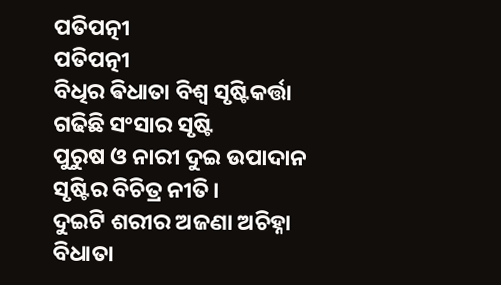ପତିପତ୍ନୀ
ପତିପତ୍ନୀ
ବିଧିର ଵିଧାତା ବିଶ୍ୱ ସୃଷ୍ଟିକର୍ତ୍ତା
ଗଢିଛି ସଂସାର ସୃଷ୍ଟି
ପୁରୁଷ ଓ ନାରୀ ଦୁଇ ଉପାଦାନ
ସୃଷ୍ଟିର ବିଚିତ୍ର ନୀତି।
ଦୁଇଟି ଶରୀର ଅଜଣା ଅଚିହ୍ନା
ବିଧାତା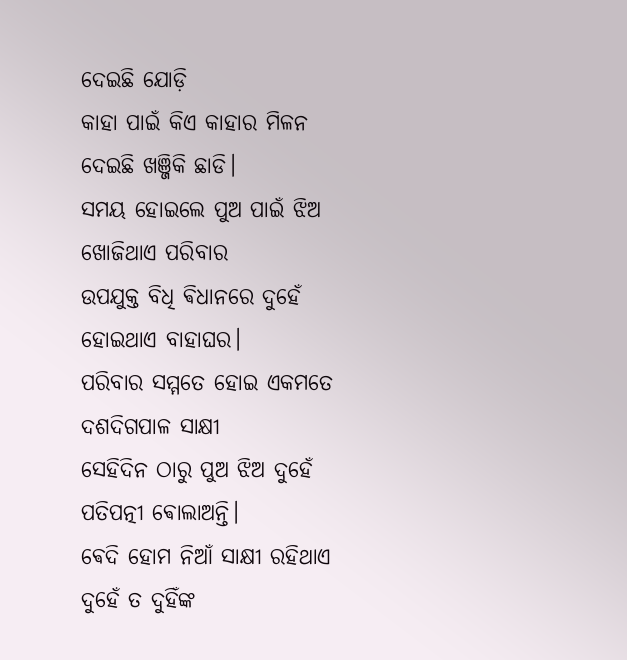ଦେଇଛି ଯୋଡ଼ି
କାହା ପାଇଁ କିଏ କାହାର ମିଳନ
ଦେଇଛି ଖଞ୍ଜିକି ଛାଡି।
ସମୟ ହୋଇଲେ ପୁଅ ପାଇଁ ଝିଅ
ଖୋଜିଥାଏ ପରିବାର
ଉପଯୁକ୍ତ ବିଧି ଵିଧାନରେ ଦୁହେଁ
ହୋଇଥାଏ ବାହାଘର।
ପରିବାର ସମ୍ମତେ ହୋଇ ଏକମତେ
ଦଶଦିଗପାଳ ସାକ୍ଷୀ
ସେହିଦିନ ଠାରୁ ପୁଅ ଝିଅ ଦୁହେଁ
ପତିପତ୍ନୀ ଵୋଲାଅନ୍ତି।
ଵେଦି ହୋମ ନିଆଁ ସାକ୍ଷୀ ରହିଥାଏ
ଦୁହେଁ ତ ଦୁହିଁଙ୍କ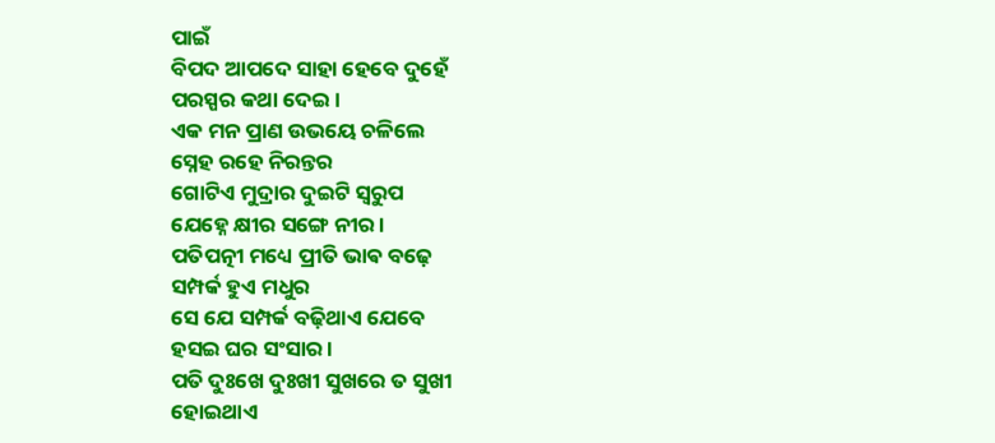ପାଇଁ
ବିପଦ ଆପଦେ ସାହା ହେବେ ଦୁହେଁ
ପରସ୍ପର କଥା ଦେଇ।
ଏକ ମନ ପ୍ରାଣ ଉଭୟେ ଚଳିଲେ
ସ୍ନେହ ରହେ ନିରନ୍ତର
ଗୋଟିଏ ମୁଦ୍ରାର ଦୁଇଟି ସ୍ଵରୁପ
ଯେହ୍ନେ କ୍ଷୀର ସଙ୍ଗେ ନୀର।
ପତିପତ୍ନୀ ମଧ୍ୟେ ପ୍ରୀତି ଭାଵ ବଢ଼େ
ସମ୍ପର୍କ ହୁଏ ମଧୁର
ସେ ଯେ ସମ୍ପର୍କ ବଢ଼ିଥାଏ ଯେବେ
ହସଇ ଘର ସଂସାର।
ପତି ଦୁଃଖେ ଦୁଃଖୀ ସୁଖରେ ତ ସୁଖୀ
ହୋଇଥାଏ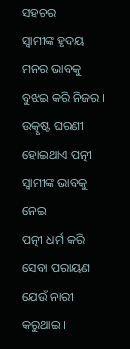ସହଚର
ସ୍ୱାମୀଙ୍କ ହୃଦୟ ମନର ଭାବକୁ
ବୁଝଇ କରି ନିଜର ।
ଉତ୍କୃଷ୍ଟ ଘରଣୀ ହୋଇଥାଏ ପତ୍ନୀ
ସ୍ୱାମୀଙ୍କ ଭାବକୁ ନେଇ
ପତ୍ନୀ ଧର୍ମ କରି ସେବା ପରାୟଣ
ଯେଉଁ ନାରୀ କରୁଥାଇ ।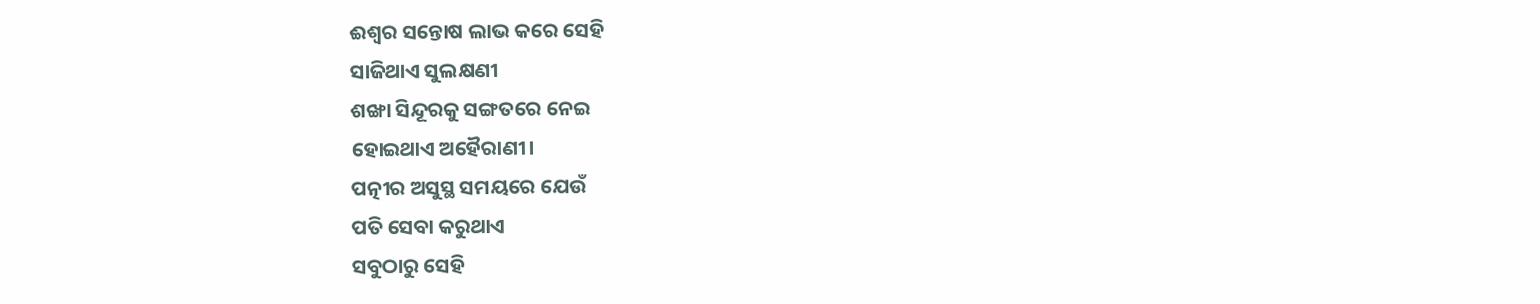ଈଶ୍ୱର ସନ୍ତୋଷ ଲାଭ କରେ ସେହି
ସାଜିଥାଏ ସୁଲକ୍ଷଣୀ
ଶଙ୍ଖା ସିନ୍ଦୂରକୁ ସଙ୍ଗତରେ ନେଇ
ହୋଇଥାଏ ଅହୈରାଣୀ।
ପତ୍ନୀର ଅସୁସ୍ଥ ସମୟରେ ଯେଉଁ
ପତି ସେବା କରୁଥାଏ
ସବୁଠାରୁ ସେହି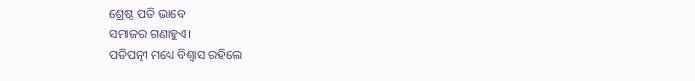ଶ୍ରେଷ୍ଠ ପତି ଭାବେ
ସମାଜର ଗଣାହୁଏ।
ପତିପତ୍ନୀ ମଧ୍ୟେ ବିଶ୍ୱାସ ରହିଲେ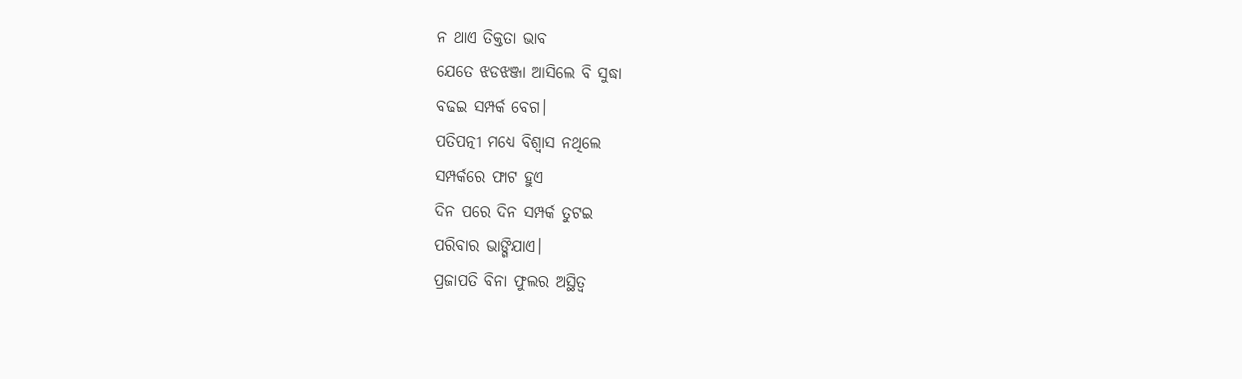ନ ଥାଏ ତିକ୍ତତା ଭାବ
ଯେତେ ଝଡଝଞ୍ଜା ଆସିଲେ ବି ସୁଦ୍ଧା
ବଢଇ ସମ୍ପର୍କ ବେଗ।
ପତିପତ୍ନୀ ମଧ୍ୟେ ବିଶ୍ୱାସ ନଥିଲେ
ସମ୍ପର୍କରେ ଫାଟ ହୁଏ
ଦିନ ପରେ ଦିନ ସମ୍ପର୍କ ତୁଟଇ
ପରିବାର ଭାଙ୍ଗିଯାଏ।
ପ୍ରଜାପତି ବିନା ଫୁଲର ଅସ୍ଥିତ୍ଵ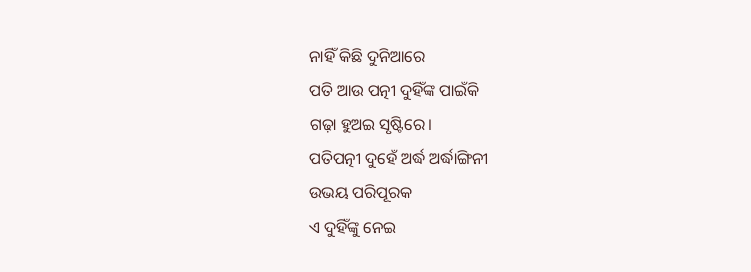ନାହିଁ କିଛି ଦୁନିଆରେ
ପତି ଆଉ ପତ୍ନୀ ଦୁହିଁଙ୍କ ପାଇଁକି
ଗଢ଼ା ହୁଅଇ ସୃଷ୍ଟିରେ।
ପତିପତ୍ନୀ ଦୁହେଁ ଅର୍ଦ୍ଧ ଅର୍ଦ୍ଧାଙ୍ଗିନୀ
ଉଭୟ ପରିପୂରକ
ଏ ଦୁହିଁଙ୍କୁ ନେଇ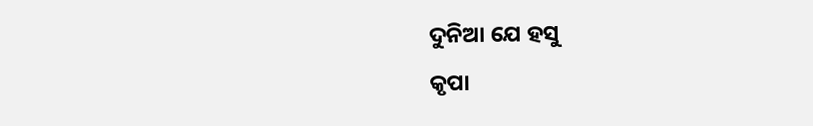ଦୁନିଆ ଯେ ହସୁ
କୃପା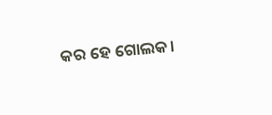କର ହେ ଗୋଲକ।